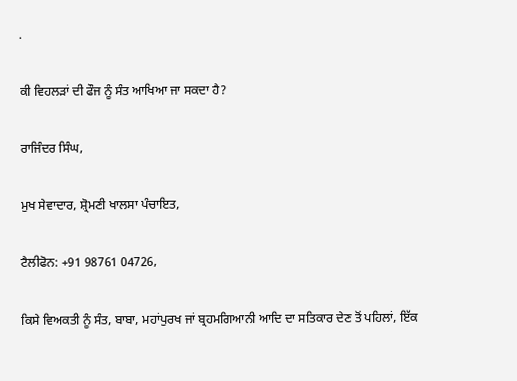.

ਕੀ ਵਿਹਲੜਾਂ ਦੀ ਫੌਜ ਨੂੰ ਸੰਤ ਆਖਿਆ ਜਾ ਸਕਦਾ ਹੈ?

ਰਾਜਿੰਦਰ ਸਿੰਘ,

ਮੁਖ ਸੇਵਾਦਾਰ, ਸ਼੍ਰੋਮਣੀ ਖਾਲਸਾ ਪੰਚਾਇਤ,

ਟੈਲੀਫੋਨ: +91 98761 04726,

ਕਿਸੇ ਵਿਅਕਤੀ ਨੂੰ ਸੰਤ, ਬਾਬਾ, ਮਹਾਂਪੁਰਖ ਜਾਂ ਬ੍ਰਹਮਗਿਆਨੀ ਆਦਿ ਦਾ ਸਤਿਕਾਰ ਦੇਣ ਤੋਂ ਪਹਿਲਾਂ, ਇੱਕ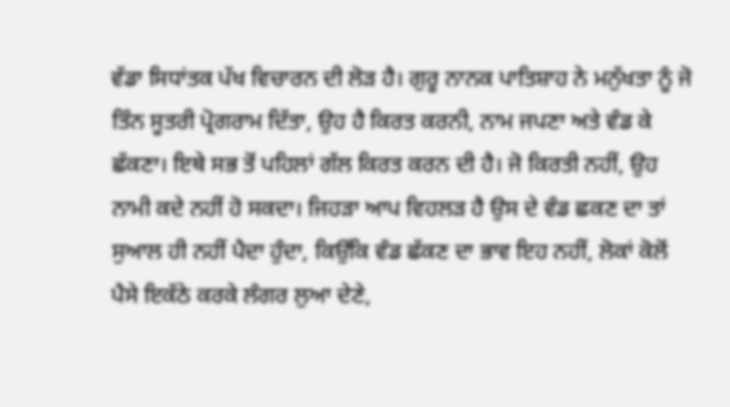ਵੱਡਾ ਸਿਧਾਂਤਕ ਪੱਖ ਵਿਚਾਰਨ ਦੀ ਲੋੜ ਹੈ। ਗੁਰੂ ਨਾਨਕ ਪਾਤਿਸ਼ਾਹ ਨੇ ਮਨੁੱਖਤਾ ਨੂੰ ਜੋ ਤਿੰਨ ਸੂਤਰੀ ਪ੍ਰੋਗਰਾਮ ਦਿੱਤਾ, ਉਹ ਹੈ ਕਿਰਤ ਕਰਨੀ, ਨਾਮ ਜਪਣਾ ਅਤੇ ਵੰਡ ਕੇ ਛੱਕਣਾ। ਇਥੇ ਸਭ ਤੋਂ ਪਹਿਲਾਂ ਗੱਲ ਕਿਰਤ ਕਰਨ ਦੀ ਹੈ। ਜੋ ਕਿਰਤੀ ਨਹੀਂ, ਉਹ ਨਾਮੀ ਕਦੇ ਨਹੀਂ ਹੋ ਸਕਦਾ। ਜਿਹੜਾ ਆਪ ਵਿਹਲੜ ਹੈ ਉਸ ਦੇ ਵੰਡ ਛਕਣ ਦਾ ਤਾਂ ਸੁਆਲ ਹੀ ਨਹੀਂ ਪੈਦਾ ਹੁੰਦਾ, ਕਿਉਂਕਿ ਵੰਡ ਛੱਕਣ ਦਾ ਭਾਵ ਇਹ ਨਹੀਂ, ਲੋਕਾਂ ਕੋਲੋਂ ਪੈਸੇ ਇਕੱਠੇ ਕਰਕੇ ਲੰਗਰ ਲੁਆ ਦੇਣੇ,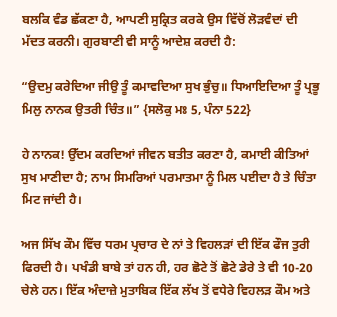ਬਲਕਿ ਵੰਡ ਛੱਕਣਾ ਹੈ, ਆਪਣੀ ਸੁਕ੍ਰਿਤ ਕਰਕੇ ਉਸ ਵਿੱਚੋਂ ਲੋੜਵੰਦਾਂ ਦੀ ਮੱਦਤ ਕਰਨੀ। ਗੁਰਬਾਣੀ ਵੀ ਸਾਨੂੰ ਆਦੇਸ਼ ਕਰਦੀ ਹੈ:

“ਉਦਮੁ ਕਰੇਦਿਆ ਜੀਉ ਤੂੰ ਕਮਾਵਦਿਆ ਸੁਖ ਭੁੰਚੁ॥ ਧਿਆਇਦਿਆ ਤੂੰ ਪ੍ਰਭੂ ਮਿਲੁ ਨਾਨਕ ਉਤਰੀ ਚਿੰਤ॥” {ਸਲੋਕੁ ਮਃ 5, ਪੰਨਾ 522}

ਹੇ ਨਾਨਕ! ਉੱਦਮ ਕਰਦਿਆਂ ਜੀਵਨ ਬਤੀਤ ਕਰਣਾ ਹੈ, ਕਮਾਈ ਕੀਤਿਆਂ ਸੁਖ ਮਾਣੀਦਾ ਹੈ; ਨਾਮ ਸਿਮਰਿਆਂ ਪਰਮਾਤਮਾ ਨੂੰ ਮਿਲ ਪਈਦਾ ਹੈ ਤੇ ਚਿੰਤਾ ਮਿਟ ਜਾਂਦੀ ਹੈ।

ਅਜ ਸਿੱਖ ਕੌਮ ਵਿੱਚ ਧਰਮ ਪ੍ਰਚਾਰ ਦੇ ਨਾਂ ਤੇ ਵਿਹਲੜਾਂ ਦੀ ਇੱਕ ਫੌਜ ਤੁਰੀ ਫਿਰਦੀ ਹੈ। ਪਖੰਡੀ ਬਾਬੇ ਤਾਂ ਹਨ ਹੀ, ਹਰ ਛੋਟੇ ਤੋਂ ਛੋਟੇ ਡੇਰੇ ਤੇ ਵੀ 10-20 ਚੇਲੇ ਹਨ। ਇੱਕ ਅੰਦਾਜ਼ੇ ਮੁਤਾਬਿਕ ਇੱਕ ਲੱਖ ਤੋਂ ਵਧੇਰੇ ਵਿਹਲੜ ਕੌਮ ਅਤੇ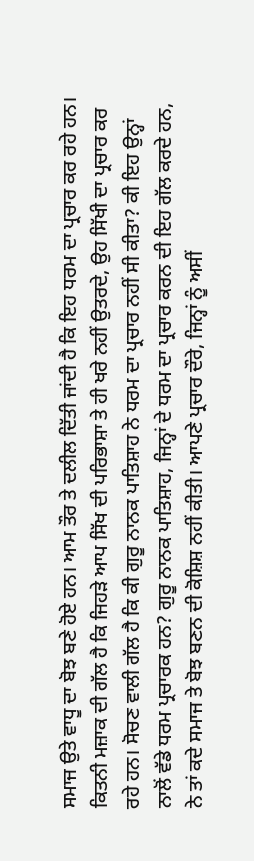ਸਮਾਜ ਉਤੇ ਵਾਧੂ ਦਾ ਬੋਝ ਬਣੇ ਹੋਏ ਹਨ। ਆਮ ਤੌਰ ਤੇ ਦਲੀਲ ਦਿੱਤੀ ਜਾਂਦੀ ਹੈ ਕਿ ਇਹ ਧਰਮ ਦਾ ਪ੍ਰਚਾਰ ਕਰ ਰਹੇ ਹਨ। ਕਿਤਨੀ ਮਜ਼ਾਕ ਦੀ ਗੱਲ ਹੈ ਕਿ ਜਿਹੜੇ ਆਪ ਸਿੱਖ ਦੀ ਪਰਿਭਾਸ਼ਾ ਤੇ ਹੀ ਖਰੇ ਨਹੀਂ ਉਤਰਦੇ, ਉਹ ਸਿੱਖੀ ਦਾ ਪ੍ਰਚਾਰ ਕਰ ਰਹੇ ਹਨ। ਸੋਚਣ ਵਾਲੀ ਗੱਲ ਹੈ ਕਿ ਕੀ ਗੁਰੂ ਨਾਨਕ ਪਾਤਿਸ਼ਾਹ ਨੇ ਧਰਮ ਦਾ ਪ੍ਰਚਾਰ ਨਹੀਂ ਸੀ ਕੀਤਾ? ਕੀ ਇਹ ਉਨ੍ਹਾਂ ਨਾਲੋਂ ਵੱਡੇ ਧਰਮ ਪ੍ਰਚਾਰਕ ਹਨ? ਗੁਰੂ ਨਾਨਕ ਪਾਤਿਸ਼ਾਹ, ਜਿਨ੍ਹਾਂ ਦੇ ਧਰਮ ਦਾ ਪ੍ਰਚਾਰ ਕਰਨ ਦੀ ਇਹ ਗੱਲ ਕਰਦੇ ਹਨ, ਨੇ ਤਾਂ ਕਦੇ ਸਮਾਜ ਤੇ ਬੋਝ ਬਣਨ ਦੀ ਕੋਸ਼ਿਸ਼ ਨਹੀਂ ਕੀਤੀ। ਆਪਣੇ ਪ੍ਰਚਾਰ ਦੌਰੇ, ਜਿਨ੍ਹਾਂ ਨੂੰ ਅਸੀਂ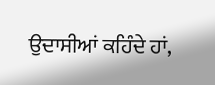ਉਦਾਸੀਆਂ ਕਹਿੰਦੇ ਹਾਂ,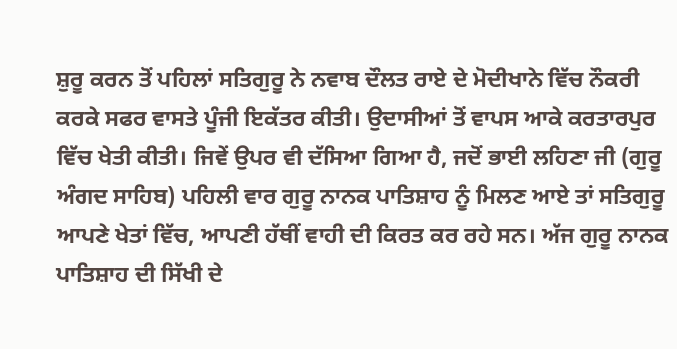ਸ਼ੁਰੂ ਕਰਨ ਤੋਂ ਪਹਿਲਾਂ ਸਤਿਗੁਰੂ ਨੇ ਨਵਾਬ ਦੌਲਤ ਰਾਏ ਦੇ ਮੋਦੀਖਾਨੇ ਵਿੱਚ ਨੌਕਰੀ ਕਰਕੇ ਸਫਰ ਵਾਸਤੇ ਪੂੰਜੀ ਇਕੱਤਰ ਕੀਤੀ। ਉਦਾਸੀਆਂ ਤੋਂ ਵਾਪਸ ਆਕੇ ਕਰਤਾਰਪੁਰ ਵਿੱਚ ਖੇਤੀ ਕੀਤੀ। ਜਿਵੇਂ ਉਪਰ ਵੀ ਦੱਸਿਆ ਗਿਆ ਹੈ, ਜਦੋਂ ਭਾਈ ਲਹਿਣਾ ਜੀ (ਗੁਰੂ ਅੰਗਦ ਸਾਹਿਬ) ਪਹਿਲੀ ਵਾਰ ਗੁਰੂ ਨਾਨਕ ਪਾਤਿਸ਼ਾਹ ਨੂੰ ਮਿਲਣ ਆਏ ਤਾਂ ਸਤਿਗੁਰੂ ਆਪਣੇ ਖੇਤਾਂ ਵਿੱਚ, ਆਪਣੀ ਹੱਥੀਂ ਵਾਹੀ ਦੀ ਕਿਰਤ ਕਰ ਰਹੇ ਸਨ। ਅੱਜ ਗੁਰੂ ਨਾਨਕ ਪਾਤਿਸ਼ਾਹ ਦੀ ਸਿੱਖੀ ਦੇ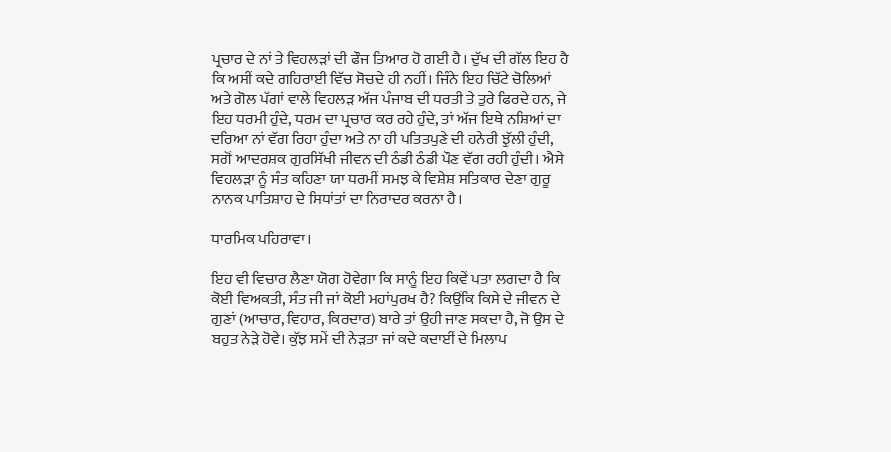ਪ੍ਰਚਾਰ ਦੇ ਨਾਂ ਤੇ ਵਿਹਲੜਾਂ ਦੀ ਫੌਜ ਤਿਆਰ ਹੋ ਗਈ ਹੈ। ਦੁੱਖ ਦੀ ਗੱਲ ਇਹ ਹੈ ਕਿ ਅਸੀਂ ਕਦੇ ਗਹਿਰਾਈ ਵਿੱਚ ਸੋਚਦੇ ਹੀ ਨਹੀਂ। ਜਿੰਨੇ ਇਹ ਚਿੱਟੇ ਚੋਲਿਆਂ ਅਤੇ ਗੋਲ ਪੱਗਾਂ ਵਾਲੇ ਵਿਹਲੜ ਅੱਜ ਪੰਜਾਬ ਦੀ ਧਰਤੀ ਤੇ ਤੁਰੇ ਫਿਰਦੇ ਹਨ, ਜੇ ਇਹ ਧਰਮੀ ਹੁੰਦੇ, ਧਰਮ ਦਾ ਪ੍ਰਚਾਰ ਕਰ ਰਹੇ ਹੁੰਦੇ, ਤਾਂ ਅੱਜ ਇਥੇ ਨਸ਼ਿਆਂ ਦਾ ਦਰਿਆ ਨਾਂ ਵੱਗ ਰਿਹਾ ਹੁੰਦਾ ਅਤੇ ਨਾ ਹੀ ਪਤਿਤਪੁਣੇ ਦੀ ਹਨੇਰੀ ਝੁੱਲੀ ਹੁੰਦੀ, ਸਗੋਂ ਆਦਰਸ਼ਕ ਗੁਰਸਿੱਖੀ ਜੀਵਨ ਦੀ ਠੰਡੀ ਠੰਡੀ ਪੌਣ ਵੱਗ ਰਹੀ ਹੁੰਦੀ। ਐਸੇ ਵਿਹਲੜਾ ਨੂੰ ਸੰਤ ਕਹਿਣਾ ਯਾ ਧਰਮੀਂ ਸਮਝ ਕੇ ਵਿਸ਼ੇਸ਼ ਸਤਿਕਾਰ ਦੇਣਾ ਗੁਰੂ ਨਾਨਕ ਪਾਤਿਸ਼ਾਹ ਦੇ ਸਿਧਾਂਤਾਂ ਦਾ ਨਿਰਾਦਰ ਕਰਨਾ ਹੈ।

ਧਾਰਮਿਕ ਪਹਿਰਾਵਾ।

ਇਹ ਵੀ ਵਿਚਾਰ ਲੈਣਾ ਯੋਗ ਹੋਵੇਗਾ ਕਿ ਸਾਨੂੰ ਇਹ ਕਿਵੇਂ ਪਤਾ ਲਗਦਾ ਹੈ ਕਿ ਕੋਈ ਵਿਅਕਤੀ, ਸੰਤ ਜੀ ਜਾਂ ਕੋਈ ਮਹਾਂਪੁਰਖ ਹੈ? ਕਿਉਂਕਿ ਕਿਸੇ ਦੇ ਜੀਵਨ ਦੇ ਗੁਣਾਂ (ਆਚਾਰ, ਵਿਹਾਰ, ਕਿਰਦਾਰ) ਬਾਰੇ ਤਾਂ ਉਹੀ ਜਾਣ ਸਕਦਾ ਹੈ, ਜੋ ਉਸ ਦੇ ਬਹੁਤ ਨੇੜੇ ਹੋਵੇ। ਕੁੱਝ ਸਮੇਂ ਦੀ ਨੇੜਤਾ ਜਾਂ ਕਦੇ ਕਦਾਈਂ ਦੇ ਮਿਲਾਪ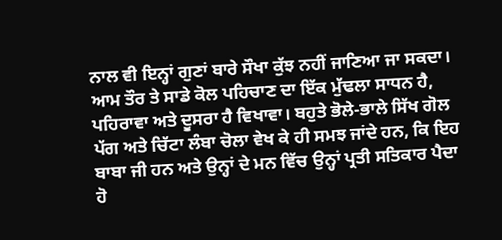ਨਾਲ ਵੀ ਇਨ੍ਹਾਂ ਗੁਣਾਂ ਬਾਰੇ ਸੌਖਾ ਕੁੱਝ ਨਹੀਂ ਜਾਣਿਆ ਜਾ ਸਕਦਾ। ਆਮ ਤੌਰ ਤੇ ਸਾਡੇ ਕੋਲ ਪਹਿਚਾਣ ਦਾ ਇੱਕ ਮੁੱਢਲਾ ਸਾਧਨ ਹੈ, ਪਹਿਰਾਵਾ ਅਤੇ ਦੂਸਰਾ ਹੈ ਵਿਖਾਵਾ। ਬਹੁਤੇ ਭੋਲੇ-ਭਾਲੇ ਸਿੱਖ ਗੋਲ ਪੱਗ ਅਤੇ ਚਿੱਟਾ ਲੰਬਾ ਚੋਲਾ ਵੇਖ ਕੇ ਹੀ ਸਮਝ ਜਾਂਦੇ ਹਨ, ਕਿ ਇਹ ਬਾਬਾ ਜੀ ਹਨ ਅਤੇ ਉਨ੍ਹਾਂ ਦੇ ਮਨ ਵਿੱਚ ਉਨ੍ਹਾਂ ਪ੍ਰਤੀ ਸਤਿਕਾਰ ਪੈਦਾ ਹੋ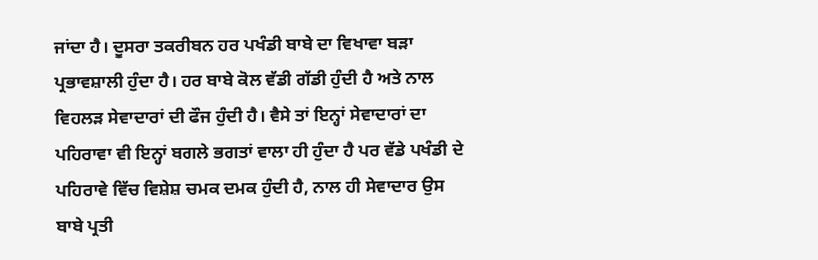ਜਾਂਦਾ ਹੈ। ਦੂਸਰਾ ਤਕਰੀਬਨ ਹਰ ਪਖੰਡੀ ਬਾਬੇ ਦਾ ਵਿਖਾਵਾ ਬੜਾ ਪ੍ਰਭਾਵਸ਼ਾਲੀ ਹੁੰਦਾ ਹੈ। ਹਰ ਬਾਬੇ ਕੋਲ ਵੱਡੀ ਗੱਡੀ ਹੁੰਦੀ ਹੈ ਅਤੇ ਨਾਲ ਵਿਹਲੜ ਸੇਵਾਦਾਰਾਂ ਦੀ ਫੌਜ ਹੁੰਦੀ ਹੈ। ਵੈਸੇ ਤਾਂ ਇਨ੍ਹਾਂ ਸੇਵਾਦਾਰਾਂ ਦਾ ਪਹਿਰਾਵਾ ਵੀ ਇਨ੍ਹਾਂ ਬਗਲੇ ਭਗਤਾਂ ਵਾਲਾ ਹੀ ਹੁੰਦਾ ਹੈ ਪਰ ਵੱਡੇ ਪਖੰਡੀ ਦੇ ਪਹਿਰਾਵੇ ਵਿੱਚ ਵਿਸ਼ੇਸ਼ ਚਮਕ ਦਮਕ ਹੁੰਦੀ ਹੈ, ਨਾਲ ਹੀ ਸੇਵਾਦਾਰ ਉਸ ਬਾਬੇ ਪ੍ਰਤੀ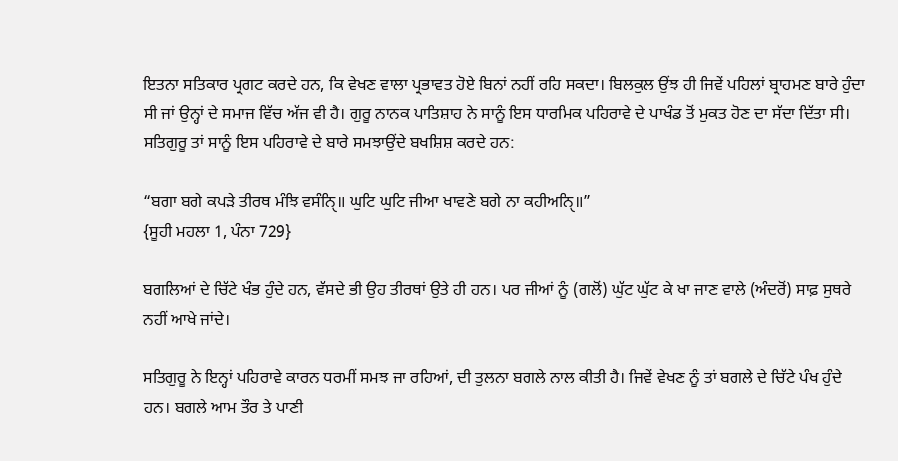ਇਤਨਾ ਸਤਿਕਾਰ ਪ੍ਰਗਟ ਕਰਦੇ ਹਨ, ਕਿ ਵੇਖਣ ਵਾਲਾ ਪ੍ਰਭਾਵਤ ਹੋਏ ਬਿਨਾਂ ਨਹੀਂ ਰਹਿ ਸਕਦਾ। ਬਿਲਕੁਲ ਉਂਝ ਹੀ ਜਿਵੇਂ ਪਹਿਲਾਂ ਬ੍ਰਾਹਮਣ ਬਾਰੇ ਹੁੰਦਾ ਸੀ ਜਾਂ ਉਨ੍ਹਾਂ ਦੇ ਸਮਾਜ ਵਿੱਚ ਅੱਜ ਵੀ ਹੈ। ਗੁਰੂ ਨਾਨਕ ਪਾਤਿਸ਼ਾਹ ਨੇ ਸਾਨੂੰ ਇਸ ਧਾਰਮਿਕ ਪਹਿਰਾਵੇ ਦੇ ਪਾਖੰਡ ਤੋਂ ਮੁਕਤ ਹੋਣ ਦਾ ਸੱਦਾ ਦਿੱਤਾ ਸੀ। ਸਤਿਗੁਰੂ ਤਾਂ ਸਾਨੂੰ ਇਸ ਪਹਿਰਾਵੇ ਦੇ ਬਾਰੇ ਸਮਝਾਉਂਦੇ ਬਖਸ਼ਿਸ਼ ਕਰਦੇ ਹਨ:

“ਬਗਾ ਬਗੇ ਕਪੜੇ ਤੀਰਥ ਮੰਝਿ ਵਸੰਨਿੑ॥ ਘੁਟਿ ਘੁਟਿ ਜੀਆ ਖਾਵਣੇ ਬਗੇ ਨਾ ਕਹੀਅਨਿੑ॥”
{ਸੂਹੀ ਮਹਲਾ 1, ਪੰਨਾ 729}

ਬਗਲਿਆਂ ਦੇ ਚਿੱਟੇ ਖੰਭ ਹੁੰਦੇ ਹਨ, ਵੱਸਦੇ ਭੀ ਉਹ ਤੀਰਥਾਂ ਉਤੇ ਹੀ ਹਨ। ਪਰ ਜੀਆਂ ਨੂੰ (ਗਲੋਂ) ਘੁੱਟ ਘੁੱਟ ਕੇ ਖਾ ਜਾਣ ਵਾਲੇ (ਅੰਦਰੋਂ) ਸਾਫ਼ ਸੁਥਰੇ ਨਹੀਂ ਆਖੇ ਜਾਂਦੇ।

ਸਤਿਗੁਰੂ ਨੇ ਇਨ੍ਹਾਂ ਪਹਿਰਾਵੇ ਕਾਰਨ ਧਰਮੀਂ ਸਮਝ ਜਾ ਰਹਿਆਂ, ਦੀ ਤੁਲਨਾ ਬਗਲੇ ਨਾਲ ਕੀਤੀ ਹੈ। ਜਿਵੇਂ ਵੇਖਣ ਨੂੰ ਤਾਂ ਬਗਲੇ ਦੇ ਚਿੱਟੇ ਪੰਖ ਹੁੰਦੇ ਹਨ। ਬਗਲੇ ਆਮ ਤੌਰ ਤੇ ਪਾਣੀ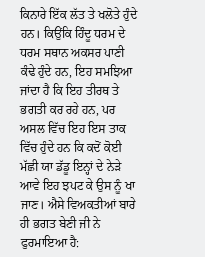ਕਿਨਾਰੇ ਇੱਕ ਲੱਤ ਤੇ ਖਲੋਤੇ ਹੁੰਦੇ ਹਨ। ਕਿਉਂਕਿ ਹਿੰਦੂ ਧਰਮ ਦੇ ਧਰਮ ਸਥਾਨ ਅਕਸਰ ਪਾਣੀ ਕੰਢੇ ਹੁੰਦੇ ਹਨ, ਇਹ ਸਮਝਿਆ ਜਾਂਦਾ ਹੈ ਕਿ ਇਹ ਤੀਰਥ ਤੇ ਭਗਤੀ ਕਰ ਰਹੇ ਹਨ, ਪਰ ਅਸਲ ਵਿੱਚ ਇਹ ਇਸ ਤਾਕ ਵਿੱਚ ਹੁੰਦੇ ਹਨ ਕਿ ਕਦੋਂ ਕੋਈ ਮੱਛੀ ਯਾ ਡੱਡੂ ਇਨ੍ਹਾਂ ਦੇ ਨੇੜੇ ਆਵੇ ਇਹ ਝਪਟ ਕੇ ਉਸ ਨੂੰ ਖਾ ਜਾਣ। ਐਸੇ ਵਿਅਕਤੀਆਂ ਬਾਰੇ ਹੀ ਭਗਤ ਬੇਣੀ ਜੀ ਨੇ ਫੁਰਮਾਇਆ ਹੈ: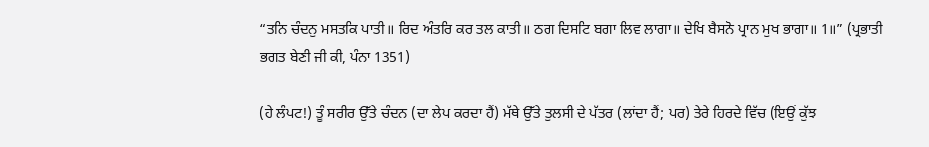“ਤਨਿ ਚੰਦਨੁ ਮਸਤਕਿ ਪਾਤੀ॥ ਰਿਦ ਅੰਤਰਿ ਕਰ ਤਲ ਕਾਤੀ॥ ਠਗ ਦਿਸਟਿ ਬਗਾ ਲਿਵ ਲਾਗਾ॥ ਦੇਖਿ ਬੈਸਨੋ ਪ੍ਰਾਨ ਮੁਖ ਭਾਗਾ॥ 1॥” (ਪ੍ਰਭਾਤੀ ਭਗਤ ਬੇਣੀ ਜੀ ਕੀ, ਪੰਨਾ 1351)

(ਹੇ ਲੰਪਟ!) ਤੂੰ ਸਰੀਰ ਉੱਤੇ ਚੰਦਨ (ਦਾ ਲੇਪ ਕਰਦਾ ਹੈਂ) ਮੱਥੇ ਉੱਤੇ ਤੁਲਸੀ ਦੇ ਪੱਤਰ (ਲਾਂਦਾ ਹੈਂ; ਪਰ) ਤੇਰੇ ਹਿਰਦੇ ਵਿੱਚ (ਇਉਂ ਕੁੱਝ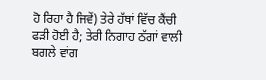ਹੋ ਰਿਹਾ ਹੈ ਜਿਵੇਂ) ਤੇਰੇ ਹੱਥਾਂ ਵਿੱਚ ਕੈਂਚੀ ਫੜੀ ਹੋਈ ਹੈ; ਤੇਰੀ ਨਿਗਾਹ ਠੱਗਾਂ ਵਾਲੀ ਬਗਲੇ ਵਾਂਗ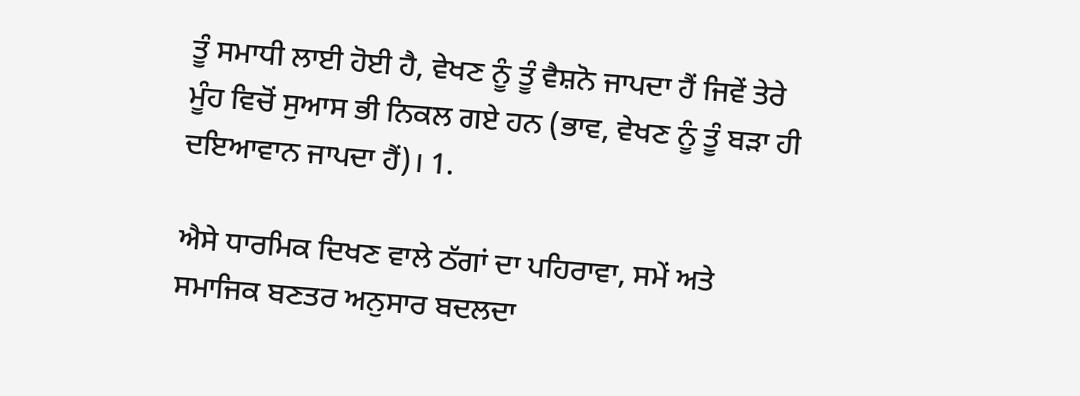ਤੂੰ ਸਮਾਧੀ ਲਾਈ ਹੋਈ ਹੈ, ਵੇਖਣ ਨੂੰ ਤੂੰ ਵੈਸ਼ਨੋ ਜਾਪਦਾ ਹੈਂ ਜਿਵੇਂ ਤੇਰੇ ਮੂੰਹ ਵਿਚੋਂ ਸੁਆਸ ਭੀ ਨਿਕਲ ਗਏ ਹਨ (ਭਾਵ, ਵੇਖਣ ਨੂੰ ਤੂੰ ਬੜਾ ਹੀ ਦਇਆਵਾਨ ਜਾਪਦਾ ਹੈਂ)। 1.

ਐਸੇ ਧਾਰਮਿਕ ਦਿਖਣ ਵਾਲੇ ਠੱਗਾਂ ਦਾ ਪਹਿਰਾਵਾ, ਸਮੇਂ ਅਤੇ ਸਮਾਜਿਕ ਬਣਤਰ ਅਨੁਸਾਰ ਬਦਲਦਾ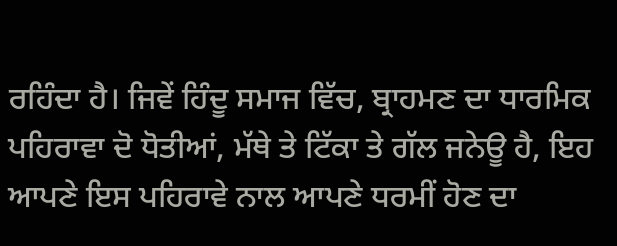ਰਹਿੰਦਾ ਹੈ। ਜਿਵੇਂ ਹਿੰਦੂ ਸਮਾਜ ਵਿੱਚ, ਬ੍ਰਾਹਮਣ ਦਾ ਧਾਰਮਿਕ ਪਹਿਰਾਵਾ ਦੋ ਧੋਤੀਆਂ, ਮੱਥੇ ਤੇ ਟਿੱਕਾ ਤੇ ਗੱਲ ਜਨੇਊ ਹੈ, ਇਹ ਆਪਣੇ ਇਸ ਪਹਿਰਾਵੇ ਨਾਲ ਆਪਣੇ ਧਰਮੀਂ ਹੋਣ ਦਾ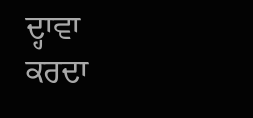ਦ੍ਹਾਵਾ ਕਰਦਾ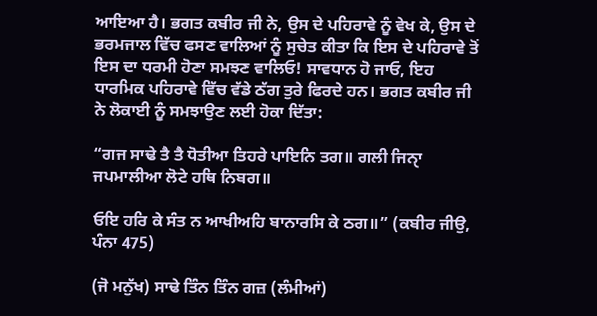ਆਇਆ ਹੈ। ਭਗਤ ਕਬੀਰ ਜੀ ਨੇ, ਉਸ ਦੇ ਪਹਿਰਾਵੇ ਨੂੰ ਵੇਖ ਕੇ, ਉਸ ਦੇ ਭਰਮਜਾਲ ਵਿੱਚ ਫਸਣ ਵਾਲਿਆਂ ਨੂੰ ਸੁਚੇਤ ਕੀਤਾ ਕਿ ਇਸ ਦੇ ਪਹਿਰਾਵੇ ਤੋਂ ਇਸ ਦਾ ਧਰਮੀ ਹੋਣਾ ਸਮਝਣ ਵਾਲਿਓ! ਸਾਵਧਾਨ ਹੋ ਜਾਓ, ਇਹ ਧਾਰਮਿਕ ਪਹਿਰਾਵੇ ਵਿੱਚ ਵੱਡੇ ਠੱਗ ਤੁਰੇ ਫਿਰਦੇ ਹਨ। ਭਗਤ ਕਬੀਰ ਜੀ ਨੇ ਲੋਕਾਈ ਨੂੰ ਸਮਝਾਉਣ ਲਈ ਹੋਕਾ ਦਿੱਤਾ:

“ਗਜ ਸਾਢੇ ਤੈ ਤੈ ਧੋਤੀਆ ਤਿਹਰੇ ਪਾਇਨਿ ਤਗ॥ ਗਲੀ ਜਿਨਾੑ ਜਪਮਾਲੀਆ ਲੋਟੇ ਹਥਿ ਨਿਬਗ॥

ਓਇ ਹਰਿ ਕੇ ਸੰਤ ਨ ਆਖੀਅਹਿ ਬਾਨਾਰਸਿ ਕੇ ਠਗ॥” (ਕਬੀਰ ਜੀਉ, ਪੰਨਾ 475)

(ਜੋ ਮਨੁੱਖ) ਸਾਢੇ ਤਿੰਨ ਤਿੰਨ ਗਜ਼ (ਲੰਮੀਆਂ)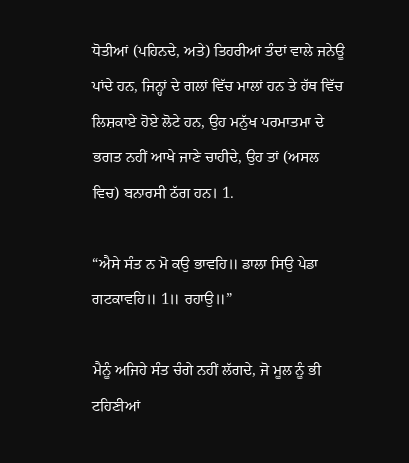ਧੋਤੀਆਂ (ਪਹਿਨਦੇ, ਅਤੇ) ਤਿਹਰੀਆਂ ਤੰਦਾਂ ਵਾਲੇ ਜਨੇਊ ਪਾਂਦੇ ਹਨ, ਜਿਨ੍ਹਾਂ ਦੇ ਗਲਾਂ ਵਿੱਚ ਮਾਲਾਂ ਹਨ ਤੇ ਹੱਥ ਵਿੱਚ ਲਿਸ਼ਕਾਏ ਹੋਏ ਲੋਟੇ ਹਨ, ਉਹ ਮਨੁੱਖ ਪਰਮਾਤਮਾ ਦੇ ਭਗਤ ਨਹੀਂ ਆਖੇ ਜਾਣੇ ਚਾਹੀਦੇ, ਉਹ ਤਾਂ (ਅਸਲ ਵਿਚ) ਬਨਾਰਸੀ ਠੱਗ ਹਨ। 1.

“ਐਸੇ ਸੰਤ ਨ ਮੋ ਕਉ ਭਾਵਹਿ॥ ਡਾਲਾ ਸਿਉ ਪੇਡਾ ਗਟਕਾਵਹਿ॥ 1॥ ਰਹਾਉ॥”

ਮੈਨੂੰ ਅਜਿਹੇ ਸੰਤ ਚੰਗੇ ਨਹੀਂ ਲੱਗਦੇ, ਜੋ ਮੂਲ ਨੂੰ ਭੀ ਟਹਿਣੀਆਂ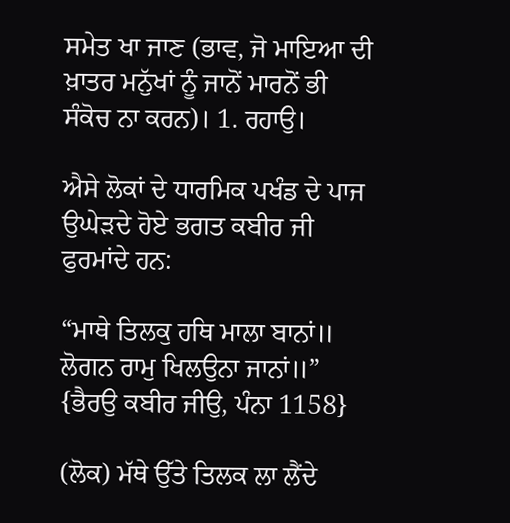ਸਮੇਤ ਖਾ ਜਾਣ (ਭਾਵ, ਜੋ ਮਾਇਆ ਦੀ ਖ਼ਾਤਰ ਮਨੁੱਖਾਂ ਨੂੰ ਜਾਨੋਂ ਮਾਰਨੋਂ ਭੀ ਸੰਕੋਚ ਨਾ ਕਰਨ)। 1. ਰਹਾਉ।

ਐਸੇ ਲੋਕਾਂ ਦੇ ਧਾਰਮਿਕ ਪਖੰਡ ਦੇ ਪਾਜ ਉਘੇੜਦੇ ਹੋਏ ਭਗਤ ਕਬੀਰ ਜੀ ਫੁਰਮਾਂਦੇ ਹਨ:

“ਮਾਥੇ ਤਿਲਕੁ ਹਥਿ ਮਾਲਾ ਬਾਨਾਂ॥ ਲੋਗਨ ਰਾਮੁ ਖਿਲਉਨਾ ਜਾਨਾਂ॥” {ਭੈਰਉ ਕਬੀਰ ਜੀਉ, ਪੰਨਾ 1158}

(ਲੋਕ) ਮੱਥੇ ਉੱਤੇ ਤਿਲਕ ਲਾ ਲੈਂਦੇ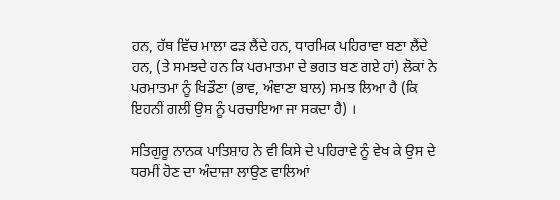ਹਨ, ਹੱਥ ਵਿੱਚ ਮਾਲਾ ਫੜ ਲੈਂਦੇ ਹਨ, ਧਾਰਮਿਕ ਪਹਿਰਾਵਾ ਬਣਾ ਲੈਂਦੇ ਹਨ, (ਤੇ ਸਮਝਦੇ ਹਨ ਕਿ ਪਰਮਾਤਮਾ ਦੇ ਭਗਤ ਬਣ ਗਏ ਹਾਂ) ਲੋਕਾਂ ਨੇ ਪਰਮਾਤਮਾ ਨੂੰ ਖਿਡੌਣਾ (ਭਾਵ, ਅੰਞਾਣਾ ਬਾਲ) ਸਮਝ ਲਿਆ ਹੈ (ਕਿ ਇਹਨੀਂ ਗਲੀਂ ਉਸ ਨੂੰ ਪਰਚਾਇਆ ਜਾ ਸਕਦਾ ਹੈ) ।

ਸਤਿਗੁਰੂ ਨਾਨਕ ਪਾਤਿਸ਼ਾਹ ਨੇ ਵੀ ਕਿਸੇ ਦੇ ਪਹਿਰਾਵੇ ਨੂੰ ਵੇਖ ਕੇ ਉਸ ਦੇ ਧਰਮੀਂ ਹੋਣ ਦਾ ਅੰਦਾਜ਼ਾ ਲਾਉਣ ਵਾਲਿਆਂ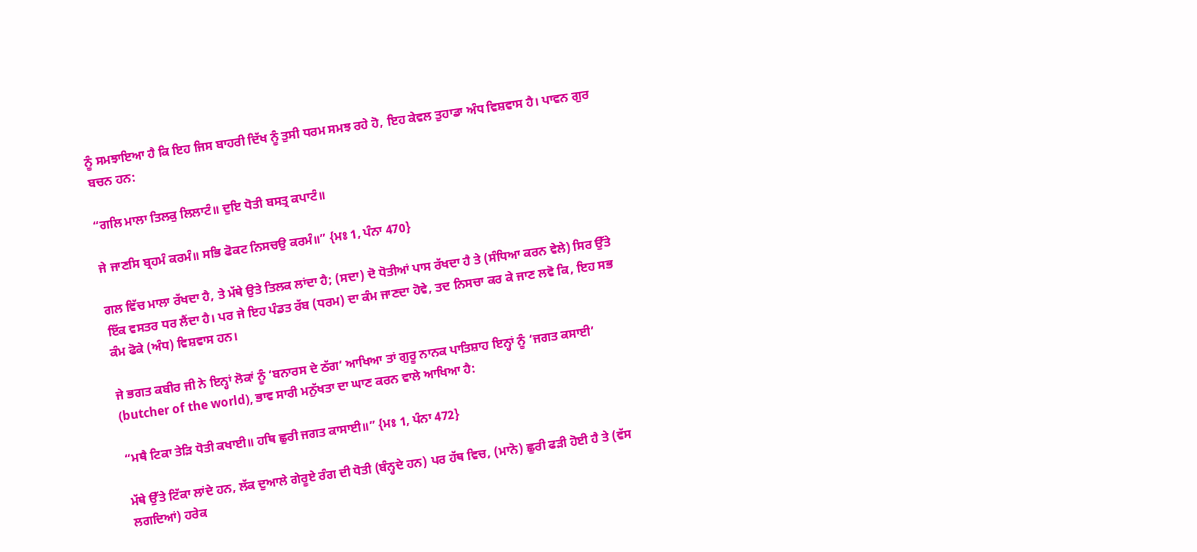ਨੂੰ ਸਮਝਾਇਆ ਹੈ ਕਿ ਇਹ ਜਿਸ ਬਾਹਰੀ ਦਿੱਖ ਨੂੰ ਤੁਸੀ ਧਰਮ ਸਮਝ ਰਹੇ ਹੋ, ਇਹ ਕੇਵਲ ਤੁਹਾਡਾ ਅੰਧ ਵਿਸ਼ਵਾਸ ਹੈ। ਪਾਵਨ ਗੁਰ ਬਚਨ ਹਨ:

“ਗਲਿ ਮਾਲਾ ਤਿਲਕੁ ਲਿਲਾਟੰ॥ ਦੁਇ ਧੋਤੀ ਬਸਤ੍ਰ ਕਪਾਟੰ॥

ਜੇ ਜਾਣਸਿ ਬ੍ਰਹਮੰ ਕਰਮੰ॥ ਸਭਿ ਫੋਕਟ ਨਿਸਚਉ ਕਰਮੰ॥” {ਮਃ 1, ਪੰਨਾ 470}

ਗਲ ਵਿੱਚ ਮਾਲਾ ਰੱਖਦਾ ਹੈ, ਤੇ ਮੱਥੇ ਉਤੇ ਤਿਲਕ ਲਾਂਦਾ ਹੈ; (ਸਦਾ) ਦੋ ਧੋਤੀਆਂ ਪਾਸ ਰੱਖਦਾ ਹੈ ਤੇ (ਸੰਧਿਆ ਕਰਨ ਵੇਲੇ) ਸਿਰ ਉੱਤੇ ਇੱਕ ਵਸਤਰ ਧਰ ਲੈਂਦਾ ਹੈ। ਪਰ ਜੇ ਇਹ ਪੰਡਤ ਰੱਬ (ਧਰਮ) ਦਾ ਕੰਮ ਜਾਣਦਾ ਹੋਵੇ, ਤਦ ਨਿਸਚਾ ਕਰ ਕੇ ਜਾਣ ਲਵੋ ਕਿ, ਇਹ ਸਭ ਕੰਮ ਫੋਕੇ (ਅੰਧ) ਵਿਸ਼ਵਾਸ ਹਨ।

ਜੇ ਭਗਤ ਕਬੀਰ ਜੀ ਨੇ ਇਨ੍ਹਾਂ ਲੋਕਾਂ ਨੂੰ ‘ਬਨਾਰਸ ਦੇ ਠੱਗ’ ਆਖਿਆ ਤਾਂ ਗੁਰੂ ਨਾਨਕ ਪਾਤਿਸ਼ਾਹ ਇਨ੍ਹਾਂ ਨੂੰ ‘ਜਗਤ ਕਸਾਈ’ (butcher of the world), ਭਾਵ ਸਾਰੀ ਮਨੁੱਖਤਾ ਦਾ ਘਾਣ ਕਰਨ ਵਾਲੇ ਆਖਿਆ ਹੈ:

“ਮਥੈ ਟਿਕਾ ਤੇੜਿ ਧੋਤੀ ਕਖਾਈ॥ ਹਥਿ ਛੁਰੀ ਜਗਤ ਕਾਸਾਈ॥” {ਮਃ 1, ਪੰਨਾ 472}

ਮੱਥੇ ਉੱਤੇ ਟਿੱਕਾ ਲਾਂਦੇ ਹਨ, ਲੱਕ ਦੁਆਲੇ ਗੇਰੂਏ ਰੰਗ ਦੀ ਧੋਤੀ (ਬੰਨ੍ਹਦੇ ਹਨ) ਪਰ ਹੱਥ ਵਿਚ, (ਮਾਨੋ) ਛੁਰੀ ਫੜੀ ਹੋਈ ਹੈ ਤੇ (ਵੱਸ ਲਗਦਿਆਂ) ਹਰੇਕ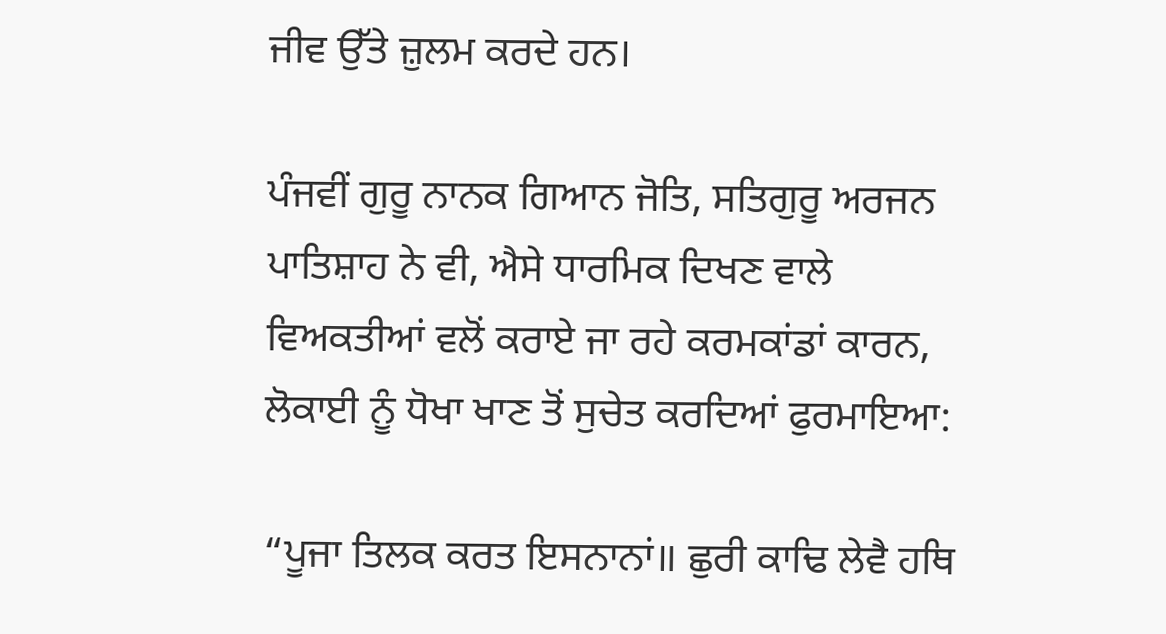ਜੀਵ ਉੱਤੇ ਜ਼ੁਲਮ ਕਰਦੇ ਹਨ।

ਪੰਜਵੀਂ ਗੁਰੂ ਨਾਨਕ ਗਿਆਨ ਜੋਤਿ, ਸਤਿਗੁਰੂ ਅਰਜਨ ਪਾਤਿਸ਼ਾਹ ਨੇ ਵੀ, ਐਸੇ ਧਾਰਮਿਕ ਦਿਖਣ ਵਾਲੇ ਵਿਅਕਤੀਆਂ ਵਲੋਂ ਕਰਾਏ ਜਾ ਰਹੇ ਕਰਮਕਾਂਡਾਂ ਕਾਰਨ, ਲੋਕਾਈ ਨੂੰ ਧੋਖਾ ਖਾਣ ਤੋਂ ਸੁਚੇਤ ਕਰਦਿਆਂ ਫੁਰਮਾਇਆ:

“ਪੂਜਾ ਤਿਲਕ ਕਰਤ ਇਸਨਾਨਾਂ॥ ਛੁਰੀ ਕਾਢਿ ਲੇਵੈ ਹਥਿ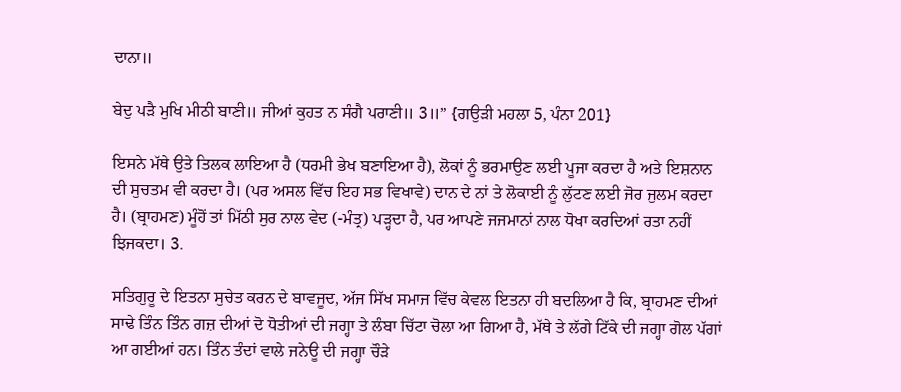ਦਾਨਾ॥

ਬੇਦੁ ਪੜੈ ਮੁਖਿ ਮੀਠੀ ਬਾਣੀ॥ ਜੀਆਂ ਕੁਹਤ ਨ ਸੰਗੈ ਪਰਾਣੀ॥ 3॥” {ਗਉੜੀ ਮਹਲਾ 5, ਪੰਨਾ 201}

ਇਸਨੇ ਮੱਥੇ ਉਤੇ ਤਿਲਕ ਲਾਇਆ ਹੈ (ਧਰਮੀ ਭੇਖ ਬਣਾਇਆ ਹੈ), ਲੋਕਾਂ ਨੂੰ ਭਰਮਾਉਣ ਲਈ ਪੂਜਾ ਕਰਦਾ ਹੈ ਅਤੇ ਇਸ਼ਨਾਨ ਦੀ ਸੁਚਤਮ ਵੀ ਕਰਦਾ ਹੈ। (ਪਰ ਅਸਲ ਵਿੱਚ ਇਹ ਸਭ ਵਿਖਾਵੇ) ਦਾਨ ਦੇ ਨਾਂ ਤੇ ਲੋਕਾਈ ਨੂੰ ਲੁੱਟਣ ਲਈ ਜੋਰ ਜੁਲਮ ਕਰਦਾ ਹੈ। (ਬ੍ਰਾਹਮਣ) ਮੂੰਹੋਂ ਤਾਂ ਮਿੱਠੀ ਸੁਰ ਨਾਲ ਵੇਦ (-ਮੰਤ੍ਰ) ਪੜ੍ਹਦਾ ਹੈ, ਪਰ ਆਪਣੇ ਜਜਮਾਨਾਂ ਨਾਲ ਧੋਖਾ ਕਰਦਿਆਂ ਰਤਾ ਨਹੀਂ ਝਿਜਕਦਾ। 3.

ਸਤਿਗੁਰੂ ਦੇ ਇਤਨਾ ਸੁਚੇਤ ਕਰਨ ਦੇ ਬਾਵਜੂਦ, ਅੱਜ ਸਿੱਖ ਸਮਾਜ ਵਿੱਚ ਕੇਵਲ ਇਤਨਾ ਹੀ ਬਦਲਿਆ ਹੈ ਕਿ, ਬ੍ਰਾਹਮਣ ਦੀਆਂ ਸਾਢੇ ਤਿੰਨ ਤਿੰਨ ਗਜ਼ ਦੀਆਂ ਦੋ ਧੋਤੀਆਂ ਦੀ ਜਗ੍ਹਾ ਤੇ ਲੰਬਾ ਚਿੱਟਾ ਚੋਲਾ ਆ ਗਿਆ ਹੈ, ਮੱਥੇ ਤੇ ਲੱਗੇ ਟਿੱਕੇ ਦੀ ਜਗ੍ਹਾ ਗੋਲ ਪੱਗਾਂ ਆ ਗਈਆਂ ਹਨ। ਤਿੰਨ ਤੰਦਾਂ ਵਾਲੇ ਜਨੇਊ ਦੀ ਜਗ੍ਹਾ ਚੌੜੇ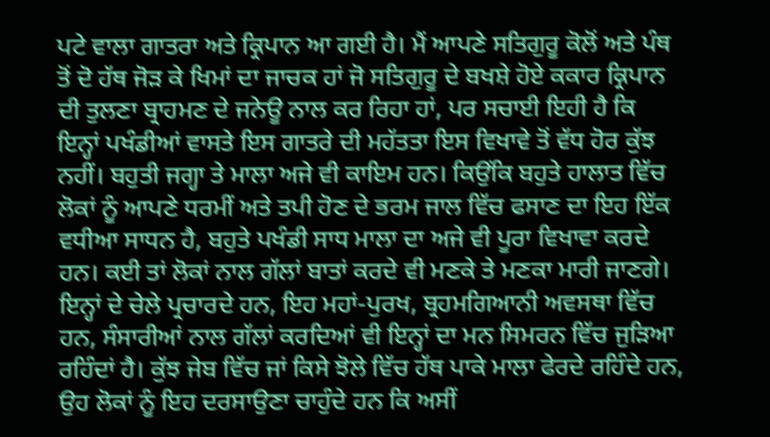ਪਟੇ ਵਾਲਾ ਗਾਤਰਾ ਅਤੇ ਕ੍ਰਿਪਾਨ ਆ ਗਈ ਹੈ। ਮੈਂ ਆਪਣੇ ਸਤਿਗੁਰੂ ਕੋਲੋਂ ਅਤੇ ਪੰਥ ਤੋਂ ਦੋ ਹੱਥ ਜੋੜ ਕੇ ਖਿਮਾਂ ਦਾ ਜਾਚਕ ਹਾਂ ਜੋ ਸਤਿਗੁਰੂ ਦੇ ਬਖਸ਼ੇ ਹੋਏ ਕਕਾਰ ਕ੍ਰਿਪਾਨ ਦੀ ਤੁਲਣਾ ਬ੍ਰਾਹਮਣ ਦੇ ਜਨੇਊ ਨਾਲ ਕਰ ਰਿਹਾ ਹਾਂ, ਪਰ ਸਚਾਈ ਇਹੀ ਹੈ ਕਿ ਇਨ੍ਹਾਂ ਪਖੰਡੀਆਂ ਵਾਸਤੇ ਇਸ ਗਾਤਰੇ ਦੀ ਮਹੱਤਤਾ ਇਸ ਵਿਖਾਵੇ ਤੋਂ ਵੱਧ ਹੋਰ ਕੁੱਝ ਨਹੀਂ। ਬਹੁਤੀ ਜਗ੍ਹਾ ਤੇ ਮਾਲਾ ਅਜੇ ਵੀ ਕਾਇਮ ਹਨ। ਕਿਉਂਕਿ ਬਹੁਤੇ ਹਾਲਾਤ ਵਿੱਚ ਲੋਕਾਂ ਨੂੰ ਆਪਣੇ ਧਰਮੀਂ ਅਤੇ ਤਪੀ ਹੋਣ ਦੇ ਭਰਮ ਜਾਲ ਵਿੱਚ ਫਸਾਣ ਦਾ ਇਹ ਇੱਕ ਵਧੀਆ ਸਾਧਨ ਹੈ, ਬਹੁਤੇ ਪਖੰਡੀ ਸਾਧ ਮਾਲਾ ਦਾ ਅਜੇ ਵੀ ਪੂਰਾ ਵਿਖਾਵਾ ਕਰਦੇ ਹਨ। ਕਈ ਤਾਂ ਲੋਕਾਂ ਨਾਲ ਗੱਲਾਂ ਬਾਤਾਂ ਕਰਦੇ ਵੀ ਮਣਕੇ ਤੇ ਮਣਕਾ ਮਾਰੀ ਜਾਣਗੇ। ਇਨ੍ਹਾਂ ਦੇ ਚੇਲੇ ਪ੍ਰਚਾਰਦੇ ਹਨ, ਇਹ ਮਹਾਂ-ਪੁਰਖ, ਬ੍ਰਹਮਗਿਆਨੀ ਅਵਸਥਾ ਵਿੱਚ ਹਨ, ਸੰਸਾਰੀਆਂ ਨਾਲ ਗੱਲਾਂ ਕਰਦਿਆਂ ਵੀ ਇਨ੍ਹਾਂ ਦਾ ਮਨ ਸਿਮਰਨ ਵਿੱਚ ਜੁੜਿਆ ਰਹਿੰਦਾਂ ਹੈ। ਕੁੱਝ ਜੇਬ ਵਿੱਚ ਜਾਂ ਕਿਸੇ ਝੋਲੇ ਵਿੱਚ ਹੱਥ ਪਾਕੇ ਮਾਲਾ ਫੇਰਦੇ ਰਹਿੰਦੇ ਹਨ, ਉਹ ਲੋਕਾਂ ਨੂੰ ਇਹ ਦਰਸਾਉਣਾ ਚਾਹੁੰਦੇ ਹਨ ਕਿ ਅਸੀਂ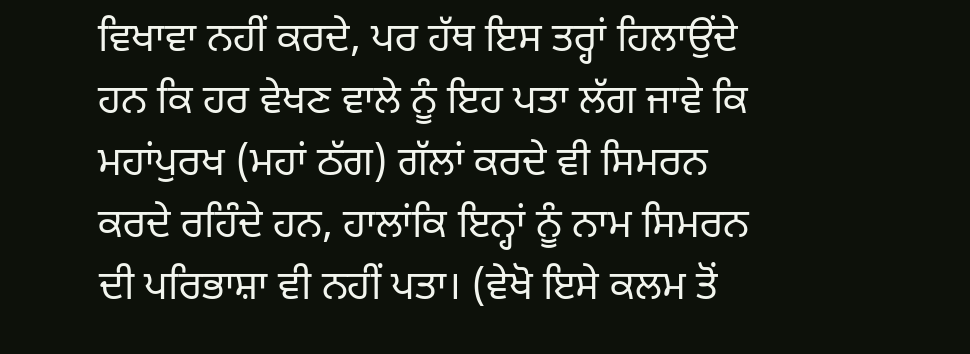ਵਿਖਾਵਾ ਨਹੀਂ ਕਰਦੇ, ਪਰ ਹੱਥ ਇਸ ਤਰ੍ਹਾਂ ਹਿਲਾਉਂਦੇ ਹਨ ਕਿ ਹਰ ਵੇਖਣ ਵਾਲੇ ਨੂੰ ਇਹ ਪਤਾ ਲੱਗ ਜਾਵੇ ਕਿ ਮਹਾਂਪੁਰਖ (ਮਹਾਂ ਠੱਗ) ਗੱਲਾਂ ਕਰਦੇ ਵੀ ਸਿਮਰਨ ਕਰਦੇ ਰਹਿੰਦੇ ਹਨ, ਹਾਲਾਂਕਿ ਇਨ੍ਹਾਂ ਨੂੰ ਨਾਮ ਸਿਮਰਨ ਦੀ ਪਰਿਭਾਸ਼ਾ ਵੀ ਨਹੀਂ ਪਤਾ। (ਵੇਖੋ ਇਸੇ ਕਲਮ ਤੋਂ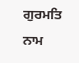ਗੁਰਮਤਿ ਨਾਮ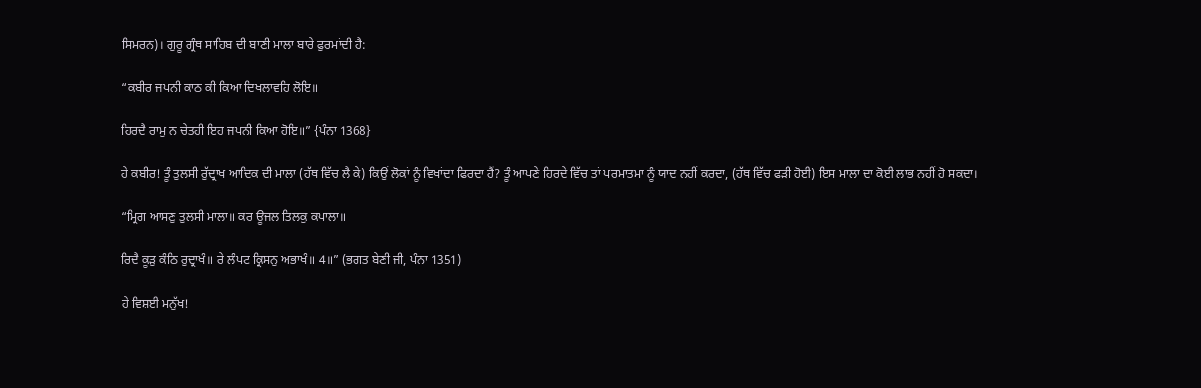ਸਿਮਰਨ)। ਗੁਰੂ ਗ੍ਰੰਥ ਸਾਹਿਬ ਦੀ ਬਾਣੀ ਮਾਲਾ ਬਾਰੇ ਫੁਰਮਾਂਦੀ ਹੈ:

“ਕਬੀਰ ਜਪਨੀ ਕਾਠ ਕੀ ਕਿਆ ਦਿਖਲਾਵਹਿ ਲੋਇ॥

ਹਿਰਦੈ ਰਾਮੁ ਨ ਚੇਤਹੀ ਇਹ ਜਪਨੀ ਕਿਆ ਹੋਇ॥” {ਪੰਨਾ 1368}

ਹੇ ਕਬੀਰ! ਤੂੰ ਤੁਲਸੀ ਰੁੱਦ੍ਰਾਖ ਆਦਿਕ ਦੀ ਮਾਲਾ (ਹੱਥ ਵਿੱਚ ਲੈ ਕੇ) ਕਿਉਂ ਲੋਕਾਂ ਨੂੰ ਵਿਖਾਂਦਾ ਫਿਰਦਾ ਹੈਂ? ਤੂੰ ਆਪਣੇ ਹਿਰਦੇ ਵਿੱਚ ਤਾਂ ਪਰਮਾਤਮਾ ਨੂੰ ਯਾਦ ਨਹੀਂ ਕਰਦਾ, (ਹੱਥ ਵਿੱਚ ਫੜੀ ਹੋਈ) ਇਸ ਮਾਲਾ ਦਾ ਕੋਈ ਲਾਭ ਨਹੀਂ ਹੋ ਸਕਦਾ।

“ਮ੍ਰਿਗ ਆਸਣੁ ਤੁਲਸੀ ਮਾਲਾ॥ ਕਰ ਊਜਲ ਤਿਲਕੁ ਕਪਾਲਾ॥

ਰਿਦੈ ਕੂੜੁ ਕੰਠਿ ਰੁਦ੍ਰਾਖੰ॥ ਰੇ ਲੰਪਟ ਕ੍ਰਿਸਨੁ ਅਭਾਖੰ॥ 4॥” (ਭਗਤ ਬੇਣੀ ਜੀ, ਪੰਨਾ 1351)

ਹੇ ਵਿਸ਼ਈ ਮਨੁੱਖ!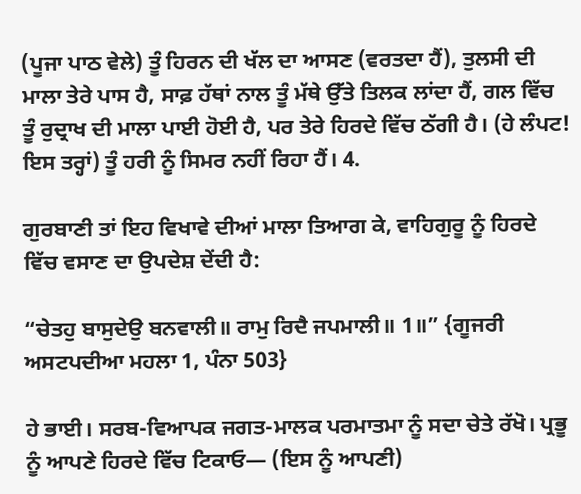(ਪੂਜਾ ਪਾਠ ਵੇਲੇ) ਤੂੰ ਹਿਰਨ ਦੀ ਖੱਲ ਦਾ ਆਸਣ (ਵਰਤਦਾ ਹੈਂ), ਤੁਲਸੀ ਦੀ ਮਾਲਾ ਤੇਰੇ ਪਾਸ ਹੈ, ਸਾਫ਼ ਹੱਥਾਂ ਨਾਲ ਤੂੰ ਮੱਥੇ ਉੱਤੇ ਤਿਲਕ ਲਾਂਦਾ ਹੈਂ, ਗਲ ਵਿੱਚ ਤੂੰ ਰੁਦ੍ਰਾਖ ਦੀ ਮਾਲਾ ਪਾਈ ਹੋਈ ਹੈ, ਪਰ ਤੇਰੇ ਹਿਰਦੇ ਵਿੱਚ ਠੱਗੀ ਹੈ। (ਹੇ ਲੰਪਟ! ਇਸ ਤਰ੍ਹਾਂ) ਤੂੰ ਹਰੀ ਨੂੰ ਸਿਮਰ ਨਹੀਂ ਰਿਹਾ ਹੈਂ। 4.

ਗੁਰਬਾਣੀ ਤਾਂ ਇਹ ਵਿਖਾਵੇ ਦੀਆਂ ਮਾਲਾ ਤਿਆਗ ਕੇ, ਵਾਹਿਗੁਰੂ ਨੂੰ ਹਿਰਦੇ ਵਿੱਚ ਵਸਾਣ ਦਾ ਉਪਦੇਸ਼ ਦੇਂਦੀ ਹੈ:

“ਚੇਤਹੁ ਬਾਸੁਦੇਉ ਬਨਵਾਲੀ॥ ਰਾਮੁ ਰਿਦੈ ਜਪਮਾਲੀ॥ 1॥” {ਗੂਜਰੀ ਅਸਟਪਦੀਆ ਮਹਲਾ 1, ਪੰਨਾ 503}

ਹੇ ਭਾਈ। ਸਰਬ-ਵਿਆਪਕ ਜਗਤ-ਮਾਲਕ ਪਰਮਾਤਮਾ ਨੂੰ ਸਦਾ ਚੇਤੇ ਰੱਖੋ। ਪ੍ਰਭੂ ਨੂੰ ਆਪਣੇ ਹਿਰਦੇ ਵਿੱਚ ਟਿਕਾਓ— (ਇਸ ਨੂੰ ਆਪਣੀ)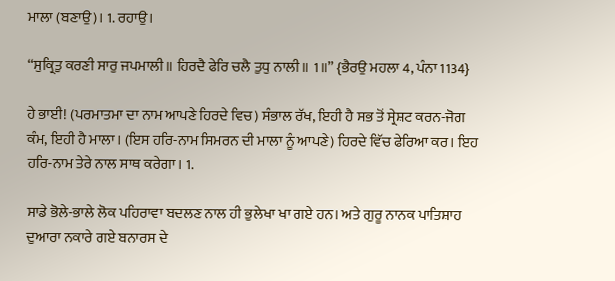ਮਾਲਾ (ਬਣਾਉ)। 1. ਰਹਾਉ।

“ਸੁਕ੍ਰਿਤੁ ਕਰਣੀ ਸਾਰੁ ਜਪਮਾਲੀ॥ ਹਿਰਦੈ ਫੇਰਿ ਚਲੈ ਤੁਧੁ ਨਾਲੀ॥ 1॥” {ਭੈਰਉ ਮਹਲਾ 4, ਪੰਨਾ 1134}

ਹੇ ਭਾਈ! (ਪਰਮਾਤਮਾ ਦਾ ਨਾਮ ਆਪਣੇ ਹਿਰਦੇ ਵਿਚ) ਸੰਭਾਲ ਰੱਖ, ਇਹੀ ਹੈ ਸਭ ਤੋਂ ਸ੍ਰੇਸ਼ਟ ਕਰਨ-ਜੋਗ ਕੰਮ, ਇਹੀ ਹੈ ਮਾਲਾ। (ਇਸ ਹਰਿ-ਨਾਮ ਸਿਮਰਨ ਦੀ ਮਾਲਾ ਨੂੰ ਆਪਣੇ) ਹਿਰਦੇ ਵਿੱਚ ਫੇਰਿਆ ਕਰ। ਇਹ ਹਰਿ-ਨਾਮ ਤੇਰੇ ਨਾਲ ਸਾਥ ਕਰੇਗਾ। 1.

ਸਾਡੇ ਭੋਲੇ-ਭਾਲੇ ਲੋਕ ਪਹਿਰਾਵਾ ਬਦਲਣ ਨਾਲ ਹੀ ਭੁਲੇਖਾ ਖਾ ਗਏ ਹਨ। ਅਤੇ ਗੁਰੂ ਨਾਨਕ ਪਾਤਿਸ਼ਾਹ ਦੁਆਰਾ ਨਕਾਰੇ ਗਏ ਬਨਾਰਸ ਦੇ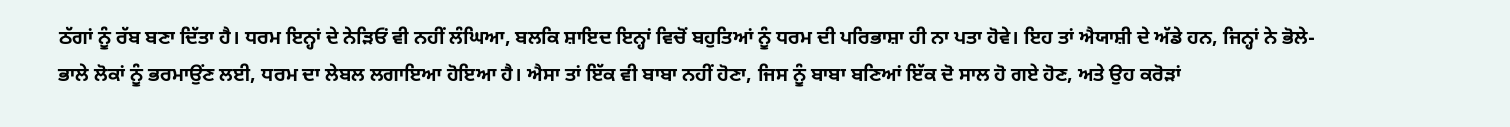ਠੱਗਾਂ ਨੂੰ ਰੱਬ ਬਣਾ ਦਿੱਤਾ ਹੈ। ਧਰਮ ਇਨ੍ਹਾਂ ਦੇ ਨੇੜਿਓਂ ਵੀ ਨਹੀਂ ਲੰਘਿਆ, ਬਲਕਿ ਸ਼ਾਇਦ ਇਨ੍ਹਾਂ ਵਿਚੋਂ ਬਹੁਤਿਆਂ ਨੂੰ ਧਰਮ ਦੀ ਪਰਿਭਾਸ਼ਾ ਹੀ ਨਾ ਪਤਾ ਹੋਵੇ। ਇਹ ਤਾਂ ਐਯਾਸ਼ੀ ਦੇ ਅੱਡੇ ਹਨ, ਜਿਨ੍ਹਾਂ ਨੇ ਭੋਲੇ-ਭਾਲੇ ਲੋਕਾਂ ਨੂੰ ਭਰਮਾਉਂਣ ਲਈ, ਧਰਮ ਦਾ ਲੇਬਲ ਲਗਾਇਆ ਹੋਇਆ ਹੈ। ਐਸਾ ਤਾਂ ਇੱਕ ਵੀ ਬਾਬਾ ਨਹੀਂ ਹੋਣਾ, ਜਿਸ ਨੂੰ ਬਾਬਾ ਬਣਿਆਂ ਇੱਕ ਦੋ ਸਾਲ ਹੋ ਗਏ ਹੋਣ, ਅਤੇ ਉਹ ਕਰੋੜਾਂ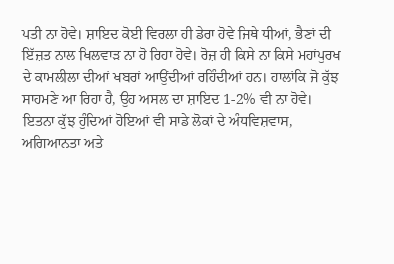ਪਤੀ ਨਾ ਹੋਵੇ। ਸ਼ਾਇਦ ਕੋਈ ਵਿਰਲਾ ਹੀ ਡੇਰਾ ਹੋਵੇ ਜਿਥੇ ਧੀਆਂ, ਭੈਣਾਂ ਦੀ ਇੱਜ਼ਤ ਨਾਲ ਖਿਲਵਾੜ ਨਾ ਹੋ ਰਿਹਾ ਹੋਵੇ। ਰੋਜ਼ ਹੀ ਕਿਸੇ ਨਾ ਕਿਸੇ ਮਹਾਂਪੁਰਖ ਦੇ ਕਾਮਲੀਲਾ ਦੀਆਂ ਖਬਰਾਂ ਆਉਂਦੀਆਂ ਰਹਿੰਦੀਆਂ ਹਨ। ਹਾਲਾਂਕਿ ਜੋ ਕੁੱਝ ਸਾਹਮਣੇ ਆ ਰਿਹਾ ਹੈ, ਉਹ ਅਸਲ ਦਾ ਸ਼ਾਇਦ 1-2% ਵੀ ਨਾ ਹੋਵੇ। ਇਤਨਾ ਕੁੱਝ ਹੁੰਦਿਆਂ ਹੋਇਆਂ ਵੀ ਸਾਡੇ ਲੋਕਾਂ ਦੇ ਅੰਧਵਿਸ਼ਵਾਸ, ਅਗਿਆਨਤਾ ਅਤੇ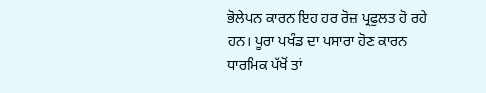ਭੋਲੇਪਨ ਕਾਰਨ ਇਹ ਹਰ ਰੋਜ਼ ਪ੍ਰਫੁਲਤ ਹੋ ਰਹੇ ਹਨ। ਪੂਰਾ ਪਖੰਡ ਦਾ ਪਸਾਰਾ ਹੋਣ ਕਾਰਨ ਧਾਰਮਿਕ ਪੱਖੋਂ ਤਾਂ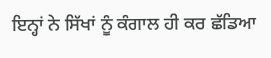ਇਨ੍ਹਾਂ ਨੇ ਸਿੱਖਾਂ ਨੂੰ ਕੰਗਾਲ ਹੀ ਕਰ ਛੱਡਿਆ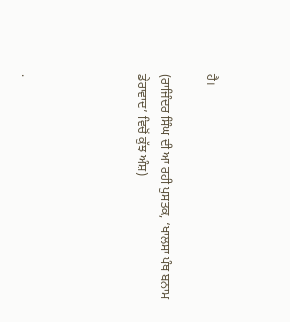ਹੈ।

(ਰਾਜਿੰਦਰ ਸਿੰਘ ਦੀ ਆ ਰਹੀ ਪੁਸਤਕ, ‘ਖਾਲਸਾ ਪੰਥ ਬਨਾਮ ਡੇਰਾਵਾਦ’ ਵਿਚੋਂ ਕੁੱਝ ਅੰਸ਼)




.